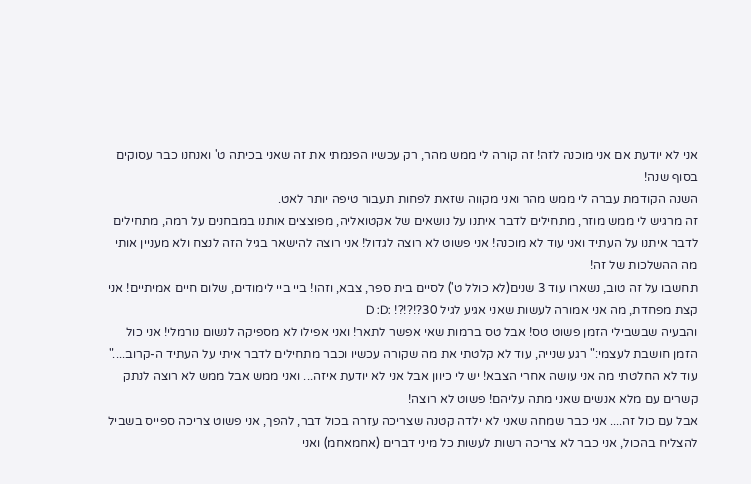אני לא יודעת אם אני מוכנה לזה! זה קורה לי ממש מהר, רק עכשיו הפנמתי את זה שאני בכיתה ט' ואנחנו כבר עסוקים בסוף שנה!
השנה הקודמת עברה לי ממש מהר ואני מקווה שזאת לפחות תעבור טיפה יותר לאט.
זה מרגיש לי ממש מוזר, מתחילים לדבר איתנו על נושאים של אקטואליה, מפוצצים אותנו במבחנים על רמה, מתחילים לדבר איתנו על העתיד ואני עוד לא מוכנה! אני פשוט לא רוצה לגדול! אני רוצה להישאר בגיל הזה לנצח ולא מעניין אותי מה ההשלכות של זה!
תחשבו על זה טוב, נשארו עוד 3 שנים(לא כולל ט') לסיים בית ספר, צבא, וזהו! ביי ביי לימודים, שלום חיים אמיתיים! אני קצת מפחדת, מה אני אמורה לעשות שאני אגיע לגיל 30?!?!?! :D :D
והבעיה שבשבילי הזמן פשוט טס! אבל טס ברמות שאי אפשר לתאר! ואני אפילו לא מספיקה לנשום נורמלי! אני כול הזמן חושבת לעצמי:" רגע שנייה, עוד לא קלטתי את מה שקורה עכשיו וכבר מתחילים לדבר איתי על העתיד ה-קרוב...."
עוד לא החלטתי מה אני עושה אחרי הצבא! יש לי כיוון אבל אני לא יודעת איזה... ואני ממש אבל ממש לא רוצה לנתק קשרים עם מלא אנשים שאני מתה עליהם! פשוט לא רוצה!
אבל עם כול זה.... אני כבר שמחה שאני לא ילדה קטנה שצריכה עזרה בכול דבר, להפך, אני פשוט צריכה ספייס בשביל להצליח בהכול, אני כבר לא צריכה רשות לעשות כל מיני דברים (אחמאחמ) ואני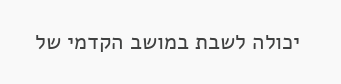יכולה לשבת במושב הקדמי של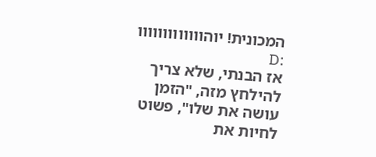המכונית! יוהווווווווווווו :D
אז הבנתי, שלא צריך להילחץ מזה, "הזמן עושה את שלו", פשוט לחיות את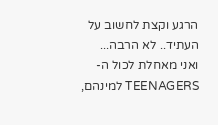הרגע וקצת לחשוב על העתיד.. לא הרבה...
ואני מאחלת לכול ה-TEENAGERS למינהם,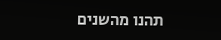תהנו מהשנים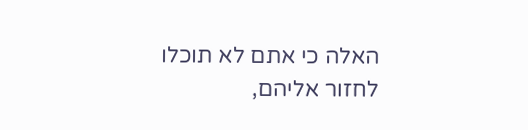האלה כי אתם לא תוכלו לחזור אליהם,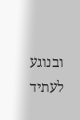ובנוגע לעתיד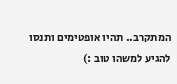המתקרב.. תהיו אופטימים ותנסו להגיע למשהו טוב :)